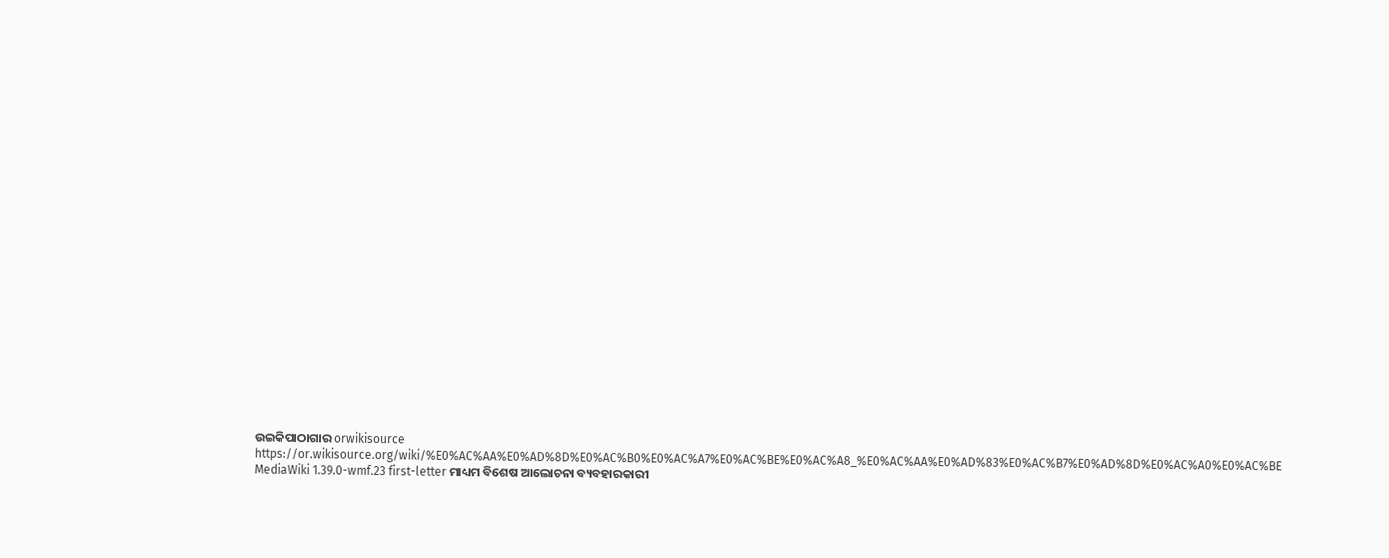ଉଇକିପାଠାଗାର orwikisource https://or.wikisource.org/wiki/%E0%AC%AA%E0%AD%8D%E0%AC%B0%E0%AC%A7%E0%AC%BE%E0%AC%A8_%E0%AC%AA%E0%AD%83%E0%AC%B7%E0%AD%8D%E0%AC%A0%E0%AC%BE MediaWiki 1.39.0-wmf.23 first-letter ମାଧ୍ୟମ ବିଶେଷ ଆଲୋଚନା ବ୍ୟବହାରକାରୀ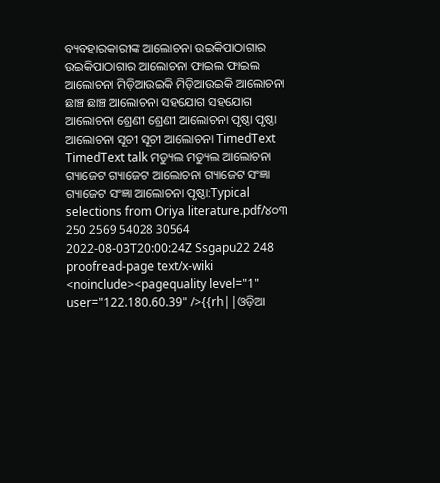ବ୍ୟବହାରକାରୀଙ୍କ ଆଲୋଚନା ଉଇକିପାଠାଗାର ଉଇକିପାଠାଗାର ଆଲୋଚନା ଫାଇଲ ଫାଇଲ ଆଲୋଚନା ମିଡ଼ିଆଉଇକି ମିଡ଼ିଆଉଇକି ଆଲୋଚନା ଛାଞ୍ଚ ଛାଞ୍ଚ ଆଲୋଚନା ସହଯୋଗ ସହଯୋଗ ଆଲୋଚନା ଶ୍ରେଣୀ ଶ୍ରେଣୀ ଆଲୋଚନା ପୃଷ୍ଠା ପୃଷ୍ଠା ଆଲୋଚନା ସୂଚୀ ସୂଚୀ ଆଲୋଚନା TimedText TimedText talk ମଡ୍ୟୁଲ ମଡ୍ୟୁଲ ଆଲୋଚନା ଗ୍ୟାଜେଟ ଗ୍ୟାଜେଟ ଆଲୋଚନା ଗ୍ୟାଜେଟ ସଂଜ୍ଞା ଗ୍ୟାଜେଟ ସଂଜ୍ଞା ଆଲୋଚନା ପୃଷ୍ଠା:Typical selections from Oriya literature.pdf/୪୦୩ 250 2569 54028 30564 2022-08-03T20:00:24Z Ssgapu22 248 proofread-page text/x-wiki <noinclude><pagequality level="1" user="122.180.60.39" />{{rh||ଓଡ଼ିଆ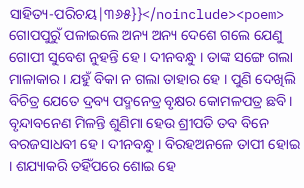ସାହିତ୍ୟ-ପରିଚୟ|୩୬୫}}</noinclude><poem> ଗୋପ‌ପୁରୁଁ ପଳାଇଲେ ଅନ୍ୟ ଅନ୍ୟ ଦେଶେ ଗଲେ ଯେଣୁ ଗୋପୀ ସୁବେଶ ନୁହ‌ନ୍ତି ହେ । ଦୀନବନ୍ଧୁ । ତାଙ୍କ ସଙ୍ଗେ ଗଲା ମାଳାକାର । ଯହୁଁ ବିକା ନ ଗଲା ତାହାର ହେ । ପୁଣି ଦେଖିଲି ବିଚିତ୍ର ଯେତେ ଦ୍ରବ୍ୟ ପଦ୍ମନେତ୍ର ବୃକ୍ଷର କୋମଳପତ୍ର ଛବି । ବୃନ୍ଦାବନେଣ ମିଳନ୍ତି ଶୁଣିମା ହେଉ ଶ୍ରୀପତି ତବ ବିନେ ବରଜସାଧବୀ ହେ । ଦୀନବନ୍ଧୁ । ବିରହଅନଳେ ତାପୀ ହୋଇ । ଶ‌ଯ୍ୟାକରି ତ‌ହିଁପରେ ଶୋଇ ହେ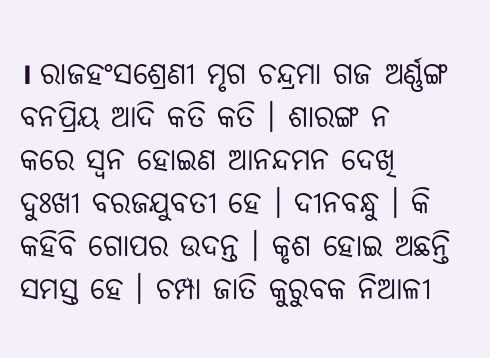। ରାଜ‌ହଂସଶ୍ରେଣୀ ମୃଗ ଚନ୍ଦ୍ରମା ଗଜ ଅର୍ଣ୍ଣଙ୍ଗ ବନପ୍ରିୟ ଆଦି କତି କତି । ଶାରଙ୍ଗ ନ କରେ ସ୍ୱନ ହୋଇଣ ଆନନ୍ଦମନ ଦେଖି ଦୁଃଖୀ ବରଜ‌ଯୁବତୀ ହେ । ଦୀନବନ୍ଧୁ । କି କ‌ହିବି ଗୋପର ଉଦନ୍ତ । କୃଶ ହୋଇ ଅଛନ୍ତି ସମସ୍ତ ହେ । ଚମ୍ପା ଜାତି କୁରୁବକ ନିଆଳୀ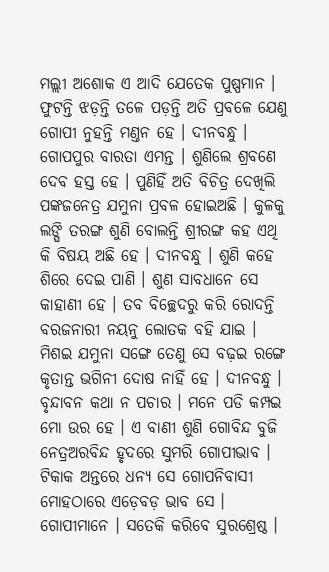ମଲ୍ଲୀ ଅଶୋକ ଏ ଆଦି ଯେତେକ ପୁଷ୍ପମାନ । ଫୁଟନ୍ତି ଝଡ଼ନ୍ତି ତଳେ ପଡ଼ନ୍ତି ଅତି ପ୍ରବଳେ ଯେଣୁ ଗୋପୀ ନୁହ‌ନ୍ତି ମଣ୍ତନ ହେ । ଦୀନବନ୍ଧୁ । ଗୋପ‌ପୁର ବାରତା ଏମନ୍ତ । ଶୁଣିଲେ ଶ୍ରବଣେ ଦେବ ହସ୍ତ ହେ । ପୁଣିହିଁ ଅତି ବିଚିତ୍ର ଦେଖିଲି ପଙ୍କଜନେତ୍ର ଯମୁନା ପ୍ରବଳ ହୋଇଅଛି । କୁଳକୁ ଲଙ୍ଘି ତରଙ୍ଗ ଶୁଣି ବୋଲନ୍ତି ଶ୍ରୀରଙ୍ଗ କ‌ହ ଏଥି କି ବିଷୟ ଅଛି ହେ । ଦୀନବନ୍ଧୁ । ଶୁଣି କ‌ହେ ଶିରେ ଦେଇ ପାଣି । ଶୁଣ ସାବଧାନେ ସେ କାହାଣୀ ହେ । ତବ ବିଚ୍ଛେଦରୁ କରି ରୋଦନ୍ତି ବରଜନାରୀ ନୟନୁ ଲୋତକ ବ‌ହି ଯାଇ । ମିଶଇ ଯମୁନା ସଙ୍ଗେ ତେଣୁ ସେ ବଢ଼ଇ ରଙ୍ଗେ କୃତାନ୍ତ ଭଗିନୀ ଦୋଷ ନାହିଁ ହେ । ଦୀନବନ୍ଧୁ । ବୃନ୍ଦାବନ କଥା ନ ପଚାର । ମନେ ପଡି କମ୍ପଇ ମୋ ଉର ହେ । ଏ ବାଣୀ ଶୁଣି ଗୋବିନ୍ଦ ବୁଜି ନେତ୍ରଅରବିନ୍ଦ ହୃଦରେ ସୁମରି ଗୋପୀଭାବ । ଟିକାକ ଅନ୍ତରେ ଧନ୍ୟ ସେ ଗୋପନିବାସୀ ମୋହଠାରେ ଏଡ଼େବଡ଼ ଭାବ ସେ । ଗୋପୀମାନେ । ସତେକି କରିବେ ସୁରଶ୍ରେଷ୍ଠ ।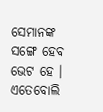ସେମାନଙ୍କ ସଙ୍ଗେ ହେବ ଭେଟ ହେ । ଏତେବୋଲି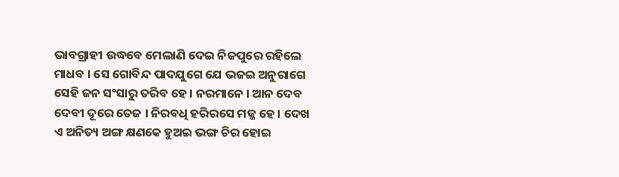ଭାବଗ୍ରାହୀ ଉଦ୍ଧବେ ମେଲାଣି ଦେଇ ନିଜପୁରେ ରହିଲେ ମାଧବ । ସେ ଗୋବିନ୍ଦ ପାଦ‌ଯୁଗେ ଯେ ଭ‌ଜଇ ଅନୁରାଗେ ସେହି ଜନ ସଂସାରୁ ତରିବ ହେ । ନରମାନେ । ଆନ ଦେବ ଦେବୀ ଦୂରେ ତେଜ । ନିରବଧି ହରିରସେ ମଜ୍ଜ ହେ । ଦେଖ ଏ ଅନିତ୍ୟ ଅଙ୍ଗ କ୍ଷଣକେ ହୁଅଇ ଭଙ୍ଗ ଚିର ହୋଇ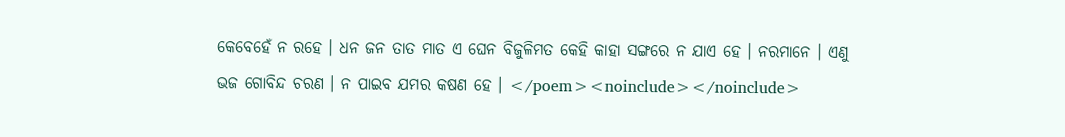କେବେହେଁ ନ ରହେ । ଧନ ଜନ ତାତ ମାତ ଏ ଘେନ ବିଜୁଳିମତ କେହି କାହା ସଙ୍ଗରେ ନ ଯାଏ ହେ । ନରମାନେ । ଏଣୁ ଭଜ ଗୋବିନ୍ଦ ଚରଣ । ନ ପାଇବ ଯମର କଷଣ ହେ । </poem><noinclude></noinclude>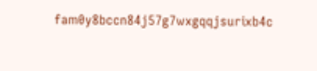fam0y8bccn84j57g7wxgqqjsurixb4c